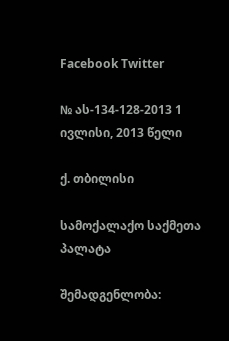Facebook Twitter

№ ას-134-128-2013 1 ივლისი, 2013 წელი

ქ. თბილისი

სამოქალაქო საქმეთა პალატა

შემადგენლობა: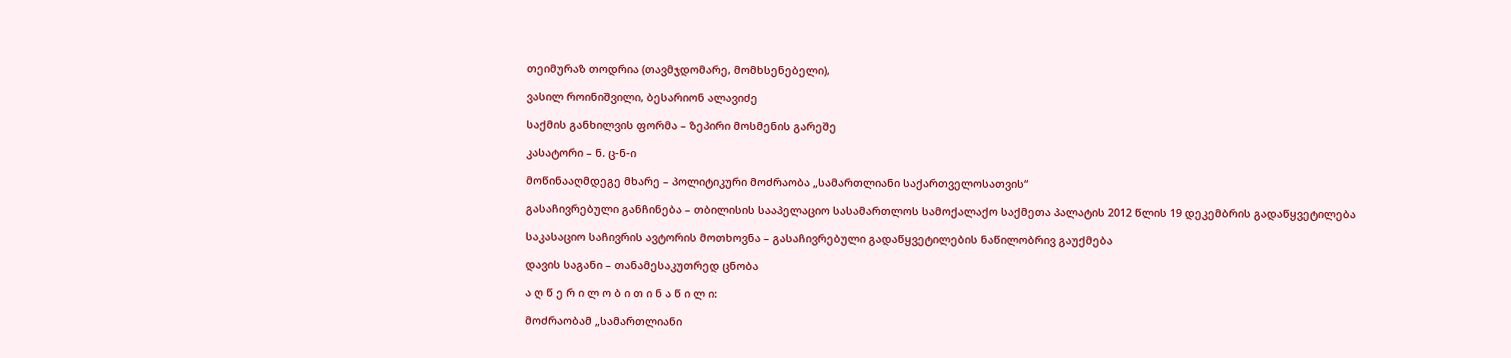თეიმურაზ თოდრია (თავმჯდომარე, მომხსენებელი),

ვასილ როინიშვილი, ბესარიონ ალავიძე

საქმის განხილვის ფორმა – ზეპირი მოსმენის გარეშე

კასატორი – ნ. ც-ნ-ი

მოწინააღმდეგე მხარე – პოლიტიკური მოძრაობა „სამართლიანი საქართველოსათვის“

გასაჩივრებული განჩინება – თბილისის სააპელაციო სასამართლოს სამოქალაქო საქმეთა პალატის 2012 წლის 19 დეკემბრის გადაწყვეტილება

საკასაციო საჩივრის ავტორის მოთხოვნა – გასაჩივრებული გადაწყვეტილების ნაწილობრივ გაუქმება

დავის საგანი – თანამესაკუთრედ ცნობა

ა ღ წ ე რ ი ლ ო ბ ი თ ი ნ ა წ ი ლ ი:

მოძრაობამ „სამართლიანი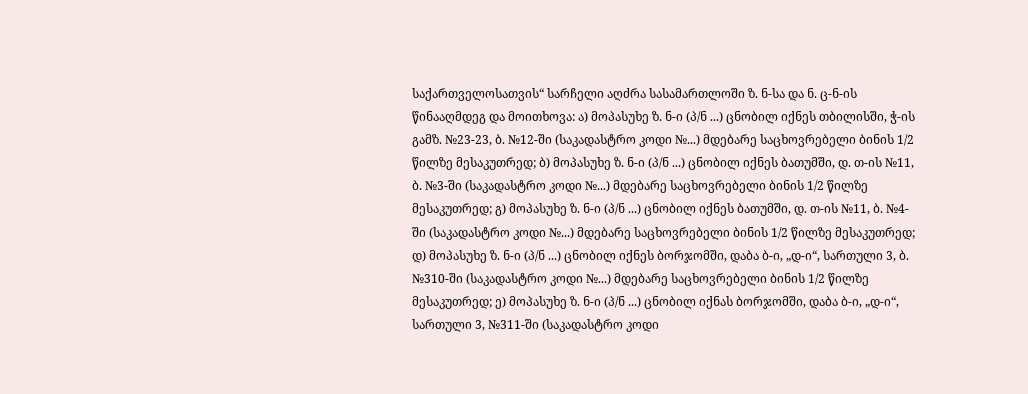საქართველოსათვის“ სარჩელი აღძრა სასამართლოში ზ. ნ-სა და ნ. ც-ნ-ის წინააღმდეგ და მოითხოვა: ა) მოპასუხე ზ. ნ-ი (პ/ნ ...) ცნობილ იქნეს თბილისში, ჭ-ის გამზ. №23-23, ბ. №12-ში (საკადასტრო კოდი №...) მდებარე საცხოვრებელი ბინის 1/2 წილზე მესაკუთრედ; ბ) მოპასუხე ზ. ნ-ი (პ/ნ ...) ცნობილ იქნეს ბათუმში, დ. თ-ის №11, ბ. №3-ში (საკადასტრო კოდი №...) მდებარე საცხოვრებელი ბინის 1/2 წილზე მესაკუთრედ; გ) მოპასუხე ზ. ნ-ი (პ/ნ ...) ცნობილ იქნეს ბათუმში, დ. თ-ის №11, ბ. №4-ში (საკადასტრო კოდი №...) მდებარე საცხოვრებელი ბინის 1/2 წილზე მესაკუთრედ; დ) მოპასუხე ზ. ნ-ი (პ/ნ ...) ცნობილ იქნეს ბორჯომში, დაბა ბ-ი, „დ-ი“, სართული 3, ბ. №310-ში (საკადასტრო კოდი №...) მდებარე საცხოვრებელი ბინის 1/2 წილზე მესაკუთრედ; ე) მოპასუხე ზ. ნ-ი (პ/ნ ...) ცნობილ იქნას ბორჯომში, დაბა ბ-ი, „დ-ი“, სართული 3, №311-ში (საკადასტრო კოდი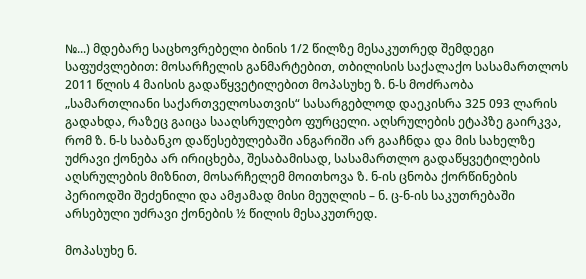№...) მდებარე საცხოვრებელი ბინის 1/2 წილზე მესაკუთრედ შემდეგი საფუძვლებით: მოსარჩელის განმარტებით, თბილისის საქალაქო სასამართლოს 2011 წლის 4 მაისის გადაწყვეტილებით მოპასუხე ზ. ნ-ს მოძრაობა „სამართლიანი საქართველოსათვის“ სასარგებლოდ დაეკისრა 325 093 ლარის გადახდა, რაზეც გაიცა სააღსრულებო ფურცელი. აღსრულების ეტაპზე გაირკვა, რომ ზ. ნ-ს საბანკო დაწესებულებაში ანგარიში არ გააჩნდა და მის სახელზე უძრავი ქონება არ ირიცხება, შესაბამისად, სასამართლო გადაწყვეტილების აღსრულების მიზნით, მოსარჩელემ მოითხოვა ზ. ნ-ის ცნობა ქორწინების პერიოდში შეძენილი და ამჟამად მისი მეუღლის – ნ. ც-ნ-ის საკუთრებაში არსებული უძრავი ქონების ½ წილის მესაკუთრედ.

მოპასუხე ნ.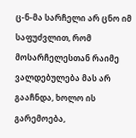ც-ნ-მა სარჩელი არ ცნო იმ საფუძვლით, რომ მოსარჩელესთან რაიმე ვალდებულება მას არ გააჩნდა, ხოლო ის გარემოება,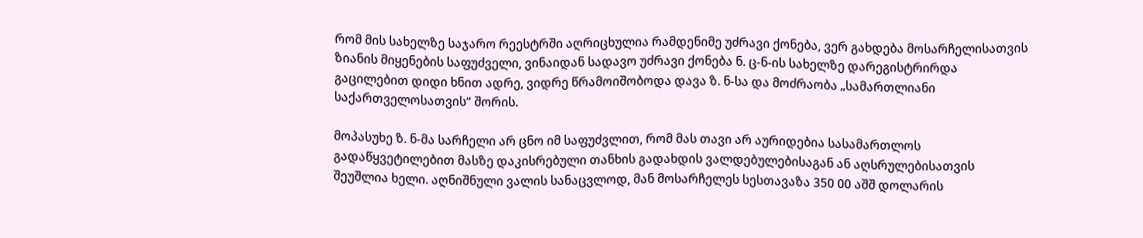რომ მის სახელზე საჯარო რეესტრში აღრიცხულია რამდენიმე უძრავი ქონება, ვერ გახდება მოსარჩელისათვის ზიანის მიყენების საფუძველი, ვინაიდან სადავო უძრავი ქონება ნ. ც-ნ-ის სახელზე დარეგისტრირდა გაცილებით დიდი ხნით ადრე, ვიდრე წრამოიშობოდა დავა ზ. ნ-სა და მოძრაობა „სამართლიანი საქართველოსათვის“ შორის.

მოპასუხე ზ. ნ-მა სარჩელი არ ცნო იმ საფუძვლით, რომ მას თავი არ აურიდებია სასამართლოს გადაწყვეტილებით მასზე დაკისრებული თანხის გადახდის ვალდებულებისაგან ან აღსრულებისათვის შეუშლია ხელი. აღნიშნული ვალის სანაცვლოდ, მან მოსარჩელეს სესთავაზა 350 00 აშშ დოლარის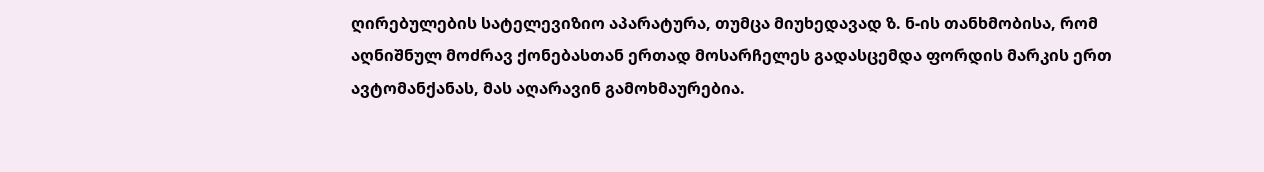ღირებულების სატელევიზიო აპარატურა, თუმცა მიუხედავად ზ. ნ-ის თანხმობისა, რომ აღნიშნულ მოძრავ ქონებასთან ერთად მოსარჩელეს გადასცემდა ფორდის მარკის ერთ ავტომანქანას, მას აღარავინ გამოხმაურებია.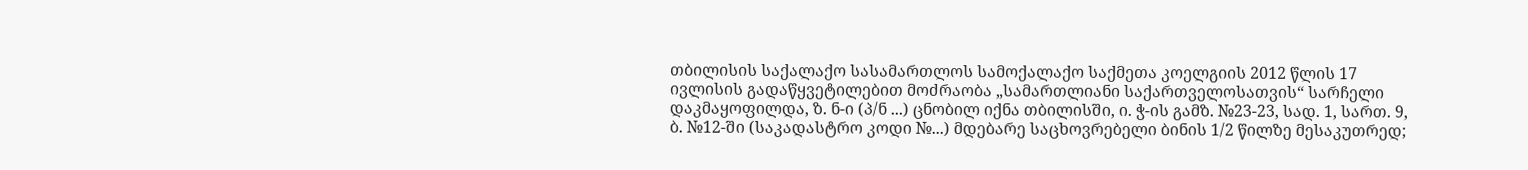თბილისის საქალაქო სასამართლოს სამოქალაქო საქმეთა კოელგიის 2012 წლის 17 ივლისის გადაწყვეტილებით მოძრაობა „სამართლიანი საქართველოსათვის“ სარჩელი დაკმაყოფილდა, ზ. ნ-ი (პ/ნ ...) ცნობილ იქნა თბილისში, ი. ჭ-ის გამზ. №23-23, სად. 1, სართ. 9, ბ. №12-ში (საკადასტრო კოდი №...) მდებარე საცხოვრებელი ბინის 1/2 წილზე მესაკუთრედ;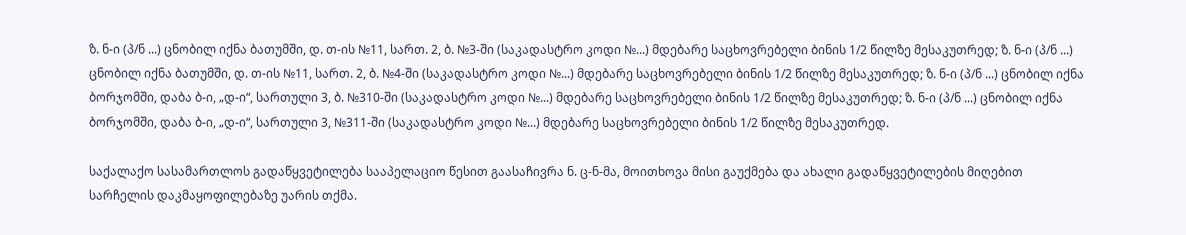ზ. ნ-ი (პ/ნ ...) ცნობილ იქნა ბათუმში, დ. თ-ის №11, სართ. 2, ბ. №3-ში (საკადასტრო კოდი №...) მდებარე საცხოვრებელი ბინის 1/2 წილზე მესაკუთრედ; ზ. ნ-ი (პ/ნ ...) ცნობილ იქნა ბათუმში, დ. თ-ის №11, სართ. 2, ბ. №4-ში (საკადასტრო კოდი №...) მდებარე საცხოვრებელი ბინის 1/2 წილზე მესაკუთრედ; ზ. ნ-ი (პ/ნ ...) ცნობილ იქნა ბორჯომში, დაბა ბ-ი, „დ-ი“, სართული 3, ბ. №310-ში (საკადასტრო კოდი №...) მდებარე საცხოვრებელი ბინის 1/2 წილზე მესაკუთრედ; ზ. ნ-ი (პ/ნ ...) ცნობილ იქნა ბორჯომში, დაბა ბ-ი, „დ-ი“, სართული 3, №311-ში (საკადასტრო კოდი №...) მდებარე საცხოვრებელი ბინის 1/2 წილზე მესაკუთრედ.

საქალაქო სასამართლოს გადაწყვეტილება სააპელაციო წესით გაასაჩივრა ნ. ც-ნ-მა, მოითხოვა მისი გაუქმება და ახალი გადაწყვეტილების მიღებით სარჩელის დაკმაყოფილებაზე უარის თქმა.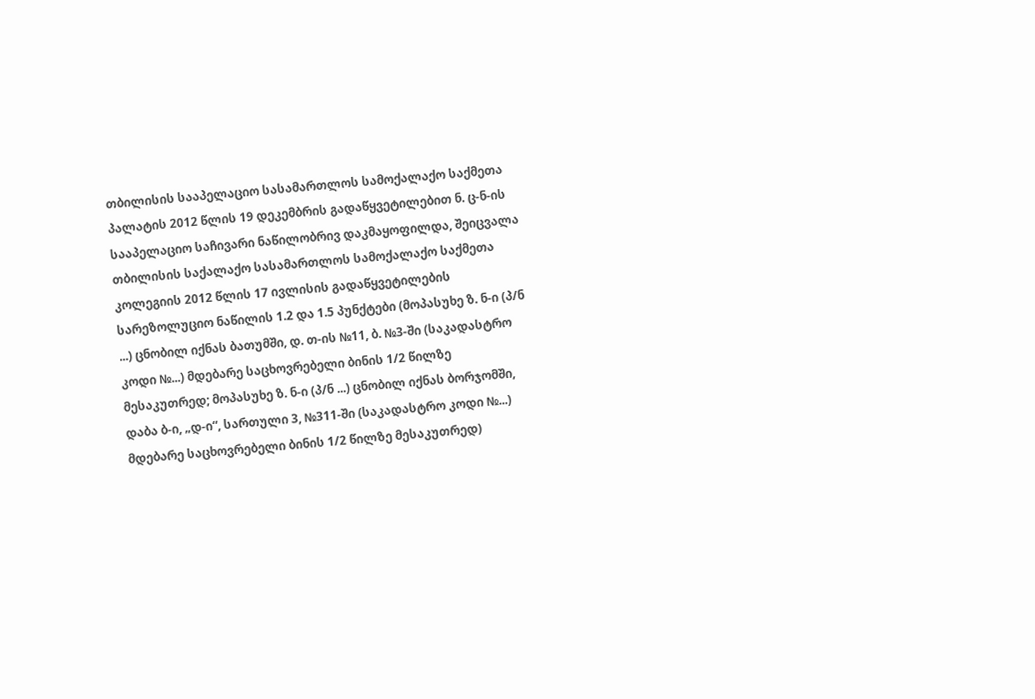თბილისის სააპელაციო სასამართლოს სამოქალაქო საქმეთა პალატის 2012 წლის 19 დეკემბრის გადაწყვეტილებით ნ. ც-ნ-ის სააპელაციო საჩივარი ნაწილობრივ დაკმაყოფილდა, შეიცვალა თბილისის საქალაქო სასამართლოს სამოქალაქო საქმეთა კოლეგიის 2012 წლის 17 ივლისის გადაწყვეტილების სარეზოლუციო ნაწილის 1.2 და 1.5 პუნქტები (მოპასუხე ზ. ნ-ი (პ/ნ ...) ცნობილ იქნას ბათუმში, დ. თ-ის №11, ბ. №3-ში (საკადასტრო კოდი №...) მდებარე საცხოვრებელი ბინის 1/2 წილზე მესაკუთრედ; მოპასუხე ზ. ნ-ი (პ/ნ ...) ცნობილ იქნას ბორჯომში, დაბა ბ-ი, „დ-ი“, სართული 3, №311-ში (საკადასტრო კოდი №...) მდებარე საცხოვრებელი ბინის 1/2 წილზე მესაკუთრედ)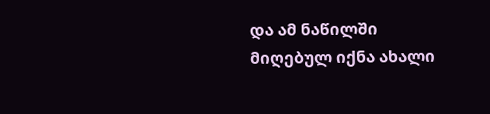და ამ ნაწილში მიღებულ იქნა ახალი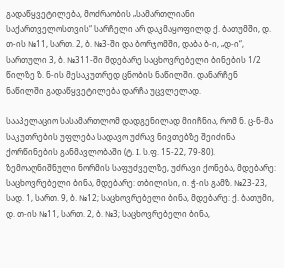გადაწყვეტილება, მოძრაობის „სამართლიანი საქართველოსთვის“ სარჩელი არ დაკმაყოფილდ ქ. ბათუმში, დ. თ-ის №11, სართ. 2, ბ. №3-ში და ბორჯომში, დაბა ბ-ი, „დ-ი“, სართული 3, ბ. №311-ში მდებარე საცხოვრებელი ბინების 1/2 წილზე ზ. ნ-ის მესაკუთრედ ცნობის ნაწილში. დანარჩენ ნაწილში გადაწყვეტილება დარჩა უცვლელად.

სააპელაციო სასამართლომ დადგენილად მიიჩნია, რომ ნ. ც-ნ-მა საკუთრების უფლება სადავო უძრავ ნივთებზე შეიძინა ქორწინების განმავლობაში (ტ. I. ს.ფ. 15-22, 79-80). ზემოაღნიშნული ნორმის საფუძველზე, უძრავი ქონება, მდებარე: საცხოვრებელი ბინა, მდებარე: თბილისი, ი. ჭ-ის გამზ. №23-23, სად. 1, სართ. 9, ბ. №12; საცხოვრებელი ბინა, მდებარე: ქ. ბათუმი, დ. თ-ის №11, სართ. 2, ბ. №3; საცხოვრებელი ბინა,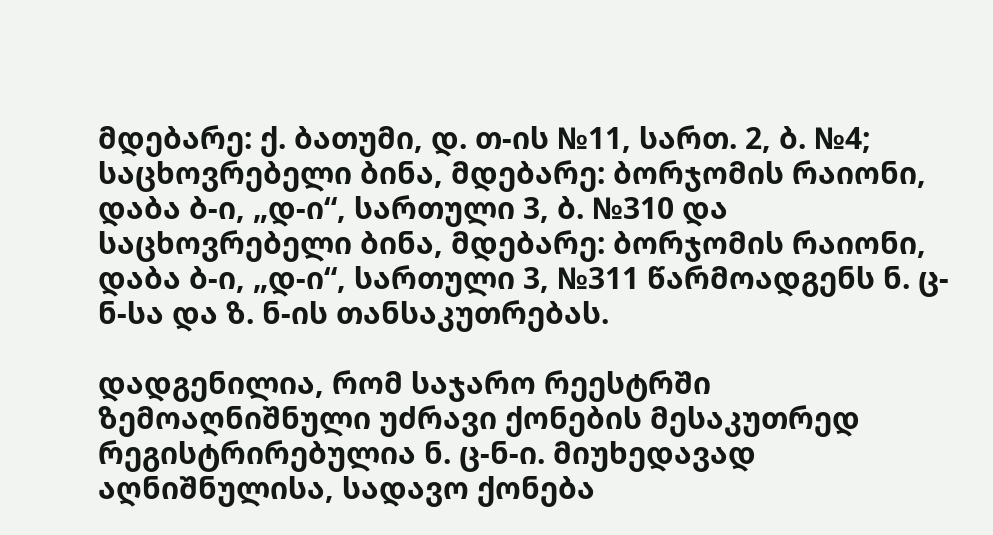მდებარე: ქ. ბათუმი, დ. თ-ის №11, სართ. 2, ბ. №4; საცხოვრებელი ბინა, მდებარე: ბორჯომის რაიონი, დაბა ბ-ი, „დ-ი“, სართული 3, ბ. №310 და საცხოვრებელი ბინა, მდებარე: ბორჯომის რაიონი, დაბა ბ-ი, „დ-ი“, სართული 3, №311 წარმოადგენს ნ. ც-ნ-სა და ზ. ნ-ის თანსაკუთრებას.

დადგენილია, რომ საჯარო რეესტრში ზემოაღნიშნული უძრავი ქონების მესაკუთრედ რეგისტრირებულია ნ. ც-ნ-ი. მიუხედავად აღნიშნულისა, სადავო ქონება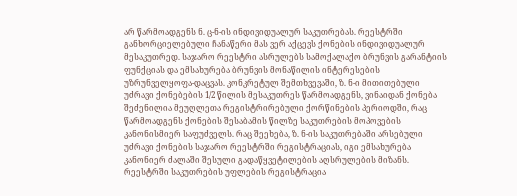არ წარმოადგენს ნ. ც-ნ-ის ინდივიდუალურ საკუთრებას. რეესტრში განხორციელებული ჩანაწერი მას ვერ აქცევს ქონების ინდივიდუალურ მესაკუთრედ. საჯარო რეესტრი ასრულებს სამოქალაქო ბრუნვის გარანტიის ფუნქციას და ემსახურება ბრუნვის მონაწილის ინტერესების უზრუნველყოფა-დაცვას. კონკრეტულ შემთხვევაში, ზ. ნ-ი მითითებული უძრავი ქონებების 1/2 წილის მესაკუთრეს წარმოადგენს, ვინაიდან ქონება შეძენილია მეუღლეთა რეგისტრირებული ქორწინების პერიოდში, რაც წარმოადგენს ქონების შესაბამის წილზე საკუთრების მოპოვების კანონისმიერ საფუძველს. რაც შეეხება, ზ. ნ-ის საკუთრებაში არსებული უძრავი ქონების საჯარო რეესტრში რეგისტრაციას, იგი ემსახურება კანონიერ ძალაში შესული გადაწყვეტილების აღსრულების მიზანს. რეესტრში საკუთრების უფლების რეგისტრაცია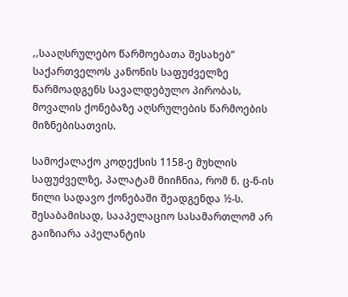,,სააღსრულებო წარმოებათა შესახებ“ საქართველოს კანონის საფუძველზე წარმოადგენს სავალდებულო პირობას, მოვალის ქონებაზე აღსრულების წარმოების მიზნებისათვის.

სამოქალაქო კოდექსის 1158-ე მუხლის საფუძველზე, პალატამ მიიჩნია, რომ ნ. ც-ნ-ის წილი სადავო ქონებაში შეადგენდა ½-ს. შესაბამისად, სააპელაციო სასამართლომ არ გაიზიარა აპელანტის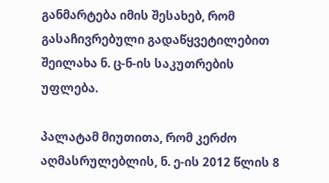განმარტება იმის შესახებ, რომ გასაჩივრებული გადაწყვეტილებით შეილახა ნ. ც-ნ-ის საკუთრების უფლება.

პალატამ მიუთითა, რომ კერძო აღმასრულებლის, ნ. ე-ის 2012 წლის 8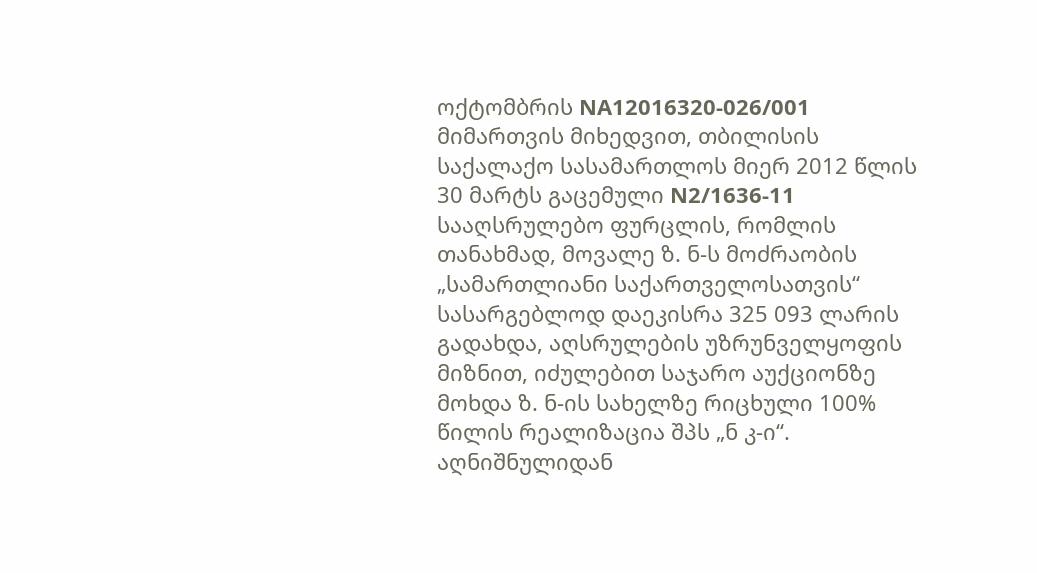ოქტომბრის NA12016320-026/001 მიმართვის მიხედვით, თბილისის საქალაქო სასამართლოს მიერ 2012 წლის 30 მარტს გაცემული N2/1636-11 სააღსრულებო ფურცლის, რომლის თანახმად, მოვალე ზ. ნ-ს მოძრაობის „სამართლიანი საქართველოსათვის“ სასარგებლოდ დაეკისრა 325 093 ლარის გადახდა, აღსრულების უზრუნველყოფის მიზნით, იძულებით საჯარო აუქციონზე მოხდა ზ. ნ-ის სახელზე რიცხული 100% წილის რეალიზაცია შპს „ნ კ-ი“. აღნიშნულიდან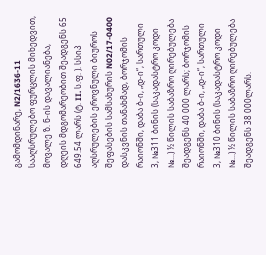გამომდინარე, N2/1636-11 სააღსრულებო ფურცლის მიხედვით, მოვალე ზ. ნ-ის დავალიანება, დღეის მდგომარეობით შეადგენს 65 649.54 ლარს (ტ. II. ს.ფ. ). სსიპ აღსრულების ეროვნული ბიუროს შეფასების სამსახურის N02/17-0400 დასკვნის თანახმად, ბორჯომის რაიონში, დაბა ბ-ი, „დ-ი“, სართული 3, №311 ბინის (საკადასტრო კოდი №...) ½ წილის საბაზრო ღირებულება შეადგენს 40 000 ლარს; ბორჯომის რაიონში, დაბა ბ-ი, „დ-ი“, სართული 3, №310 ბინის (საკადასტრო კოდი №...) ½ წილის საბაზრო ღირებულება შეადგენს 38 000ლარს.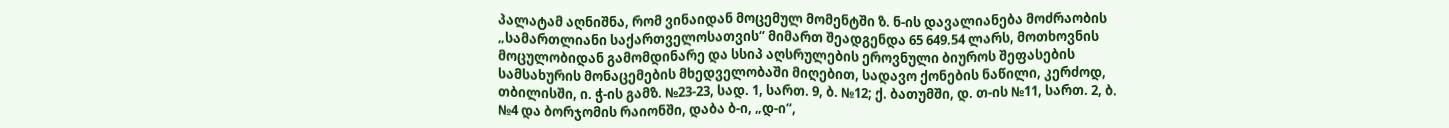პალატამ აღნიშნა, რომ ვინაიდან მოცემულ მომენტში ზ. ნ-ის დავალიანება მოძრაობის „სამართლიანი საქართველოსათვის“ მიმართ შეადგენდა 65 649.54 ლარს, მოთხოვნის მოცულობიდან გამომდინარე და სსიპ აღსრულების ეროვნული ბიუროს შეფასების სამსახურის მონაცემების მხედველობაში მიღებით, სადავო ქონების ნაწილი, კერძოდ, თბილისში, ი. ჭ-ის გამზ. №23-23, სად. 1, სართ. 9, ბ. №12; ქ. ბათუმში, დ. თ-ის №11, სართ. 2, ბ. №4 და ბორჯომის რაიონში, დაბა ბ-ი, „დ-ი“,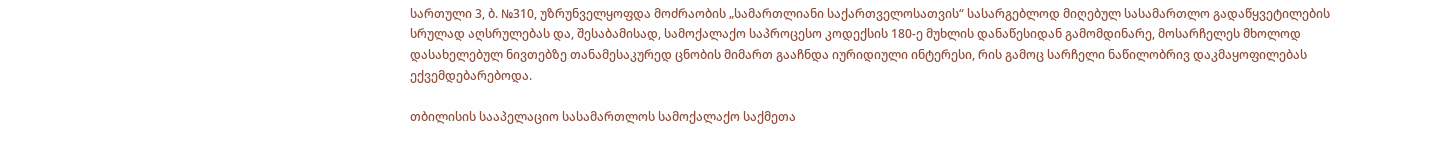სართული 3, ბ. №310, უზრუნველყოფდა მოძრაობის „სამართლიანი საქართველოსათვის“ სასარგებლოდ მიღებულ სასამართლო გადაწყვეტილების სრულად აღსრულებას და, შესაბამისად, სამოქალაქო საპროცესო კოდექსის 180-ე მუხლის დანაწესიდან გამომდინარე, მოსარჩელეს მხოლოდ დასახელებულ ნივთებზე თანამესაკურედ ცნობის მიმართ გააჩნდა იურიდიული ინტერესი, რის გამოც სარჩელი ნაწილობრივ დაკმაყოფილებას ექვემდებარებოდა.

თბილისის სააპელაციო სასამართლოს სამოქალაქო საქმეთა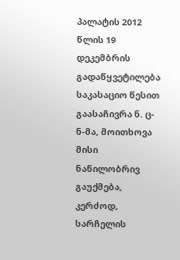პალატის 2012 წლის 19 დეკემბრის გადაწყვეტილება საკასაციო წესით გაასაჩივრა ნ. ც-ნ-მა, მოითხოვა მისი ნაწილობრივ გაუქმება, კერძოდ, სარჩელის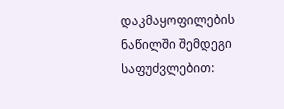დაკმაყოფილების ნაწილში შემდეგი საფუძვლებით: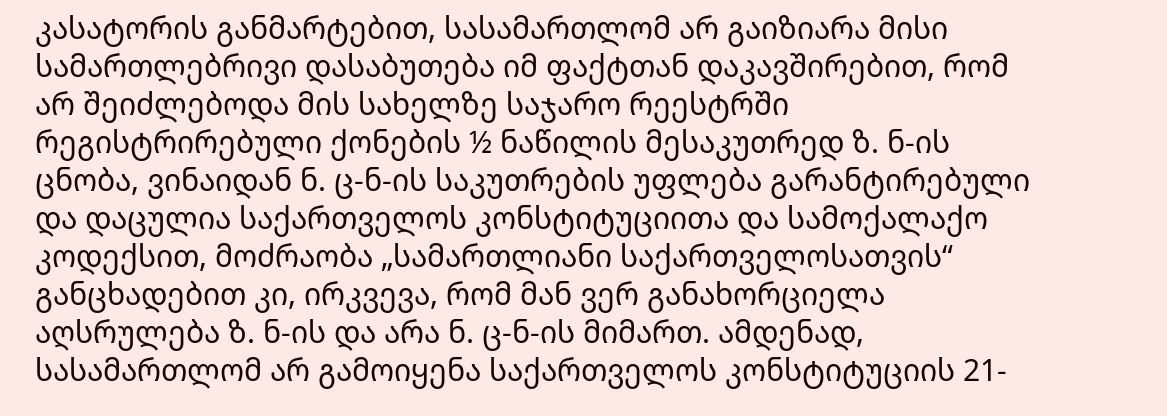კასატორის განმარტებით, სასამართლომ არ გაიზიარა მისი სამართლებრივი დასაბუთება იმ ფაქტთან დაკავშირებით, რომ არ შეიძლებოდა მის სახელზე საჯარო რეესტრში რეგისტრირებული ქონების ½ ნაწილის მესაკუთრედ ზ. ნ-ის ცნობა, ვინაიდან ნ. ც-ნ-ის საკუთრების უფლება გარანტირებული და დაცულია საქართველოს კონსტიტუციითა და სამოქალაქო კოდექსით, მოძრაობა „სამართლიანი საქართველოსათვის“ განცხადებით კი, ირკვევა, რომ მან ვერ განახორციელა აღსრულება ზ. ნ-ის და არა ნ. ც-ნ-ის მიმართ. ამდენად, სასამართლომ არ გამოიყენა საქართველოს კონსტიტუციის 21-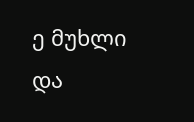ე მუხლი და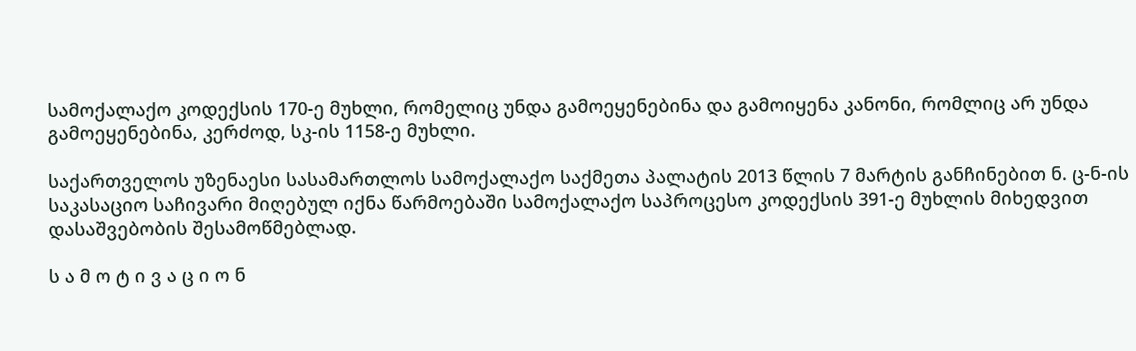სამოქალაქო კოდექსის 170-ე მუხლი, რომელიც უნდა გამოეყენებინა და გამოიყენა კანონი, რომლიც არ უნდა გამოეყენებინა, კერძოდ, სკ-ის 1158-ე მუხლი.

საქართველოს უზენაესი სასამართლოს სამოქალაქო საქმეთა პალატის 2013 წლის 7 მარტის განჩინებით ნ. ც-ნ-ის საკასაციო საჩივარი მიღებულ იქნა წარმოებაში სამოქალაქო საპროცესო კოდექსის 391-ე მუხლის მიხედვით დასაშვებობის შესამოწმებლად.

ს ა მ ო ტ ი ვ ა ც ი ო ნ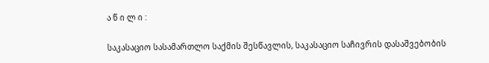ა წ ი ლ ი :

საკასაციო სასამართლო საქმის შესწავლის, საკასაციო საჩივრის დასაშვებობის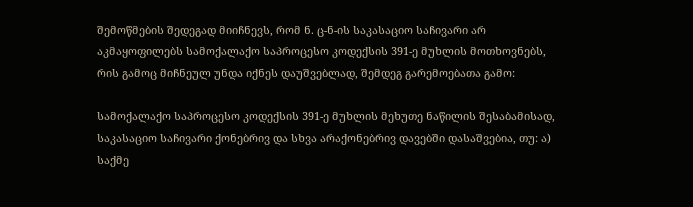შემოწმების შედეგად მიიჩნევს, რომ ნ. ც-ნ-ის საკასაციო საჩივარი არ აკმაყოფილებს სამოქალაქო საპროცესო კოდექსის 391-ე მუხლის მოთხოვნებს, რის გამოც მიჩნეულ უნდა იქნეს დაუშვებლად, შემდეგ გარემოებათა გამო:

სამოქალაქო საპროცესო კოდექსის 391-ე მუხლის მეხუთე ნაწილის შესაბამისად, საკასაციო საჩივარი ქონებრივ და სხვა არაქონებრივ დავებში დასაშვებია, თუ: ა) საქმე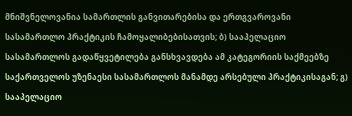მნიშვნელოვანია სამართლის განვითარებისა და ერთგვაროვანი სასამართლო პრაქტიკის ჩამოყალიბებისათვის; ბ) სააპელაციო სასამართლოს გადაწყვეტილება განსხვავდება ამ კატეგორიის საქმეებზე საქართველოს უზენაესი სასამართლოს მანამდე არსებული პრაქტიკისაგან; გ) სააპელაციო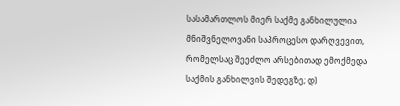სასამართლოს მიერ საქმე განხილულია მნიშვნელოვანი საპროცესო დარღვევით, რომელსაც შეეძლო არსებითად ემოქმედა საქმის განხილვის შედეგზე; დ)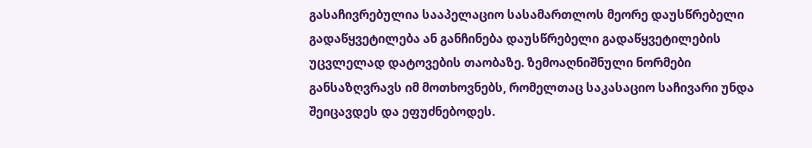გასაჩივრებულია სააპელაციო სასამართლოს მეორე დაუსწრებელი გადაწყვეტილება ან განჩინება დაუსწრებელი გადაწყვეტილების უცვლელად დატოვების თაობაზე. ზემოაღნიშნული ნორმები განსაზღვრავს იმ მოთხოვნებს, რომელთაც საკასაციო საჩივარი უნდა შეიცავდეს და ეფუძნებოდეს.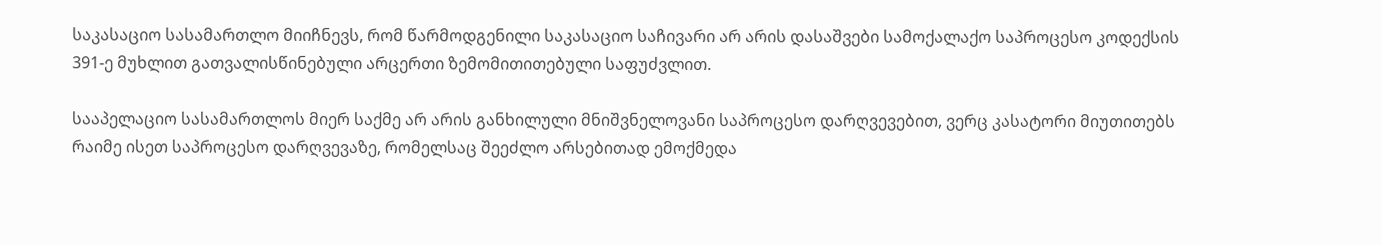საკასაციო სასამართლო მიიჩნევს, რომ წარმოდგენილი საკასაციო საჩივარი არ არის დასაშვები სამოქალაქო საპროცესო კოდექსის 391-ე მუხლით გათვალისწინებული არცერთი ზემომითითებული საფუძვლით.

სააპელაციო სასამართლოს მიერ საქმე არ არის განხილული მნიშვნელოვანი საპროცესო დარღვევებით, ვერც კასატორი მიუთითებს რაიმე ისეთ საპროცესო დარღვევაზე, რომელსაც შეეძლო არსებითად ემოქმედა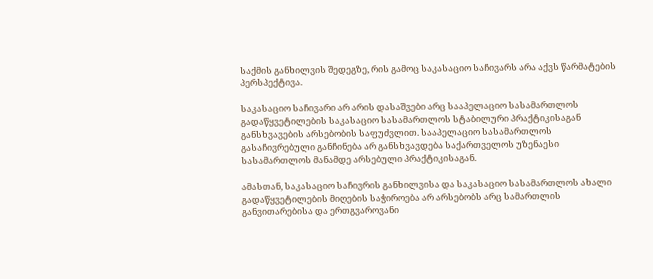საქმის განხილვის შედეგზე, რის გამოც საკასაციო საჩივარს არა აქვს წარმატების პერსპექტივა.

საკასაციო საჩივარი არ არის დასაშვები არც სააპელაციო სასამართლოს გადაწყვეტილების საკასაციო სასამართლოს სტაბილური პრაქტიკისაგან განსხვავების არსებობის საფუძვლით. სააპელაციო სასამართლოს გასაჩივრებული განჩინება არ განსხვავდება საქართველოს უზენაესი სასამართლოს მანამდე არსებული პრაქტიკისაგან.

ამასთან, საკასაციო საჩივრის განხილვისა და საკასაციო სასამართლოს ახალი გადაწყვეტილების მიღების საჭიროება არ არსებობს არც სამართლის განვითარებისა და ერთგვაროვანი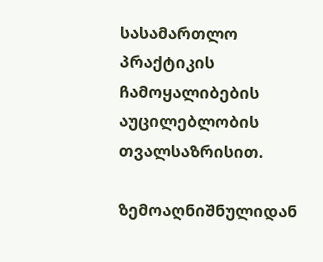სასამართლო პრაქტიკის ჩამოყალიბების აუცილებლობის თვალსაზრისით.

ზემოაღნიშნულიდან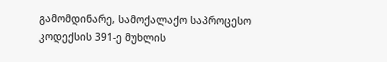გამომდინარე, სამოქალაქო საპროცესო კოდექსის 391-ე მუხლის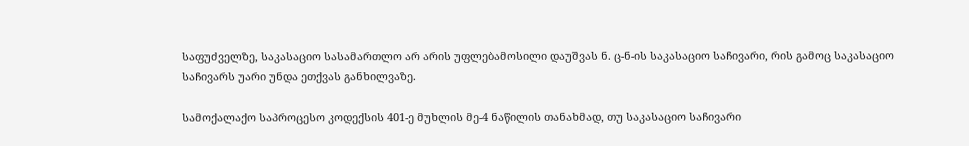საფუძველზე, საკასაციო სასამართლო არ არის უფლებამოსილი დაუშვას ნ. ც-ნ-ის საკასაციო საჩივარი, რის გამოც საკასაციო საჩივარს უარი უნდა ეთქვას განხილვაზე.

სამოქალაქო საპროცესო კოდექსის 401-ე მუხლის მე-4 ნაწილის თანახმად, თუ საკასაციო საჩივარი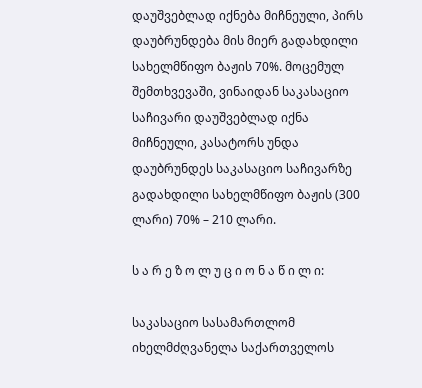დაუშვებლად იქნება მიჩნეული, პირს დაუბრუნდება მის მიერ გადახდილი სახელმწიფო ბაჟის 70%. მოცემულ შემთხვევაში, ვინაიდან საკასაციო საჩივარი დაუშვებლად იქნა მიჩნეული, კასატორს უნდა დაუბრუნდეს საკასაციო საჩივარზე გადახდილი სახელმწიფო ბაჟის (300 ლარი) 70% – 210 ლარი.

ს ა რ ე ზ ო ლ უ ც ი ო ნ ა წ ი ლ ი:

საკასაციო სასამართლომ იხელმძღვანელა საქართველოს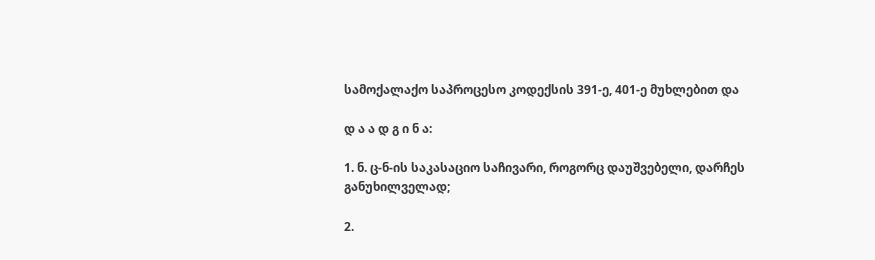სამოქალაქო საპროცესო კოდექსის 391-ე, 401-ე მუხლებით და

დ ა ა დ გ ი ნ ა:

1. ნ. ც-ნ-ის საკასაციო საჩივარი, როგორც დაუშვებელი, დარჩეს განუხილველად;

2.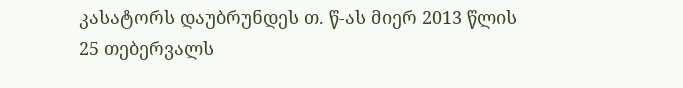კასატორს დაუბრუნდეს თ. წ-ას მიერ 2013 წლის 25 თებერვალს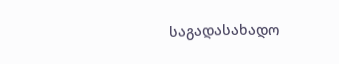საგადასახადო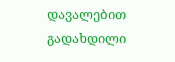დავალებით გადახდილი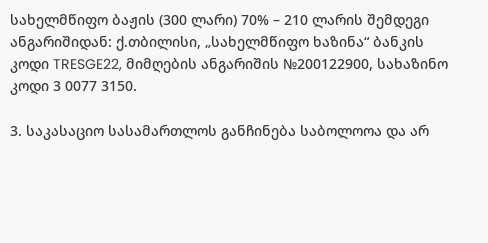სახელმწიფო ბაჟის (300 ლარი) 70% – 210 ლარის შემდეგი ანგარიშიდან: ქ.თბილისი, „სახელმწიფო ხაზინა“ ბანკის კოდი TRESGE22, მიმღების ანგარიშის №200122900, სახაზინო კოდი 3 0077 3150.

3. საკასაციო სასამართლოს განჩინება საბოლოოა და არ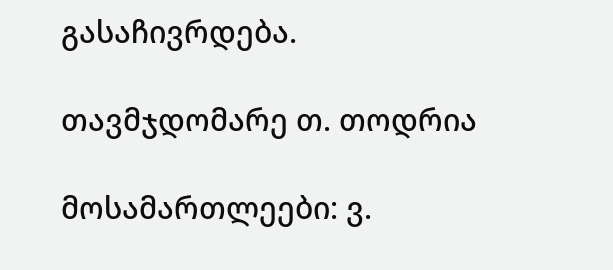გასაჩივრდება.

თავმჯდომარე თ. თოდრია

მოსამართლეები: ვ.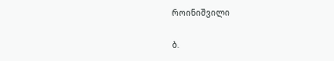როინიშვილი

ბ.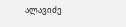ალავიძე